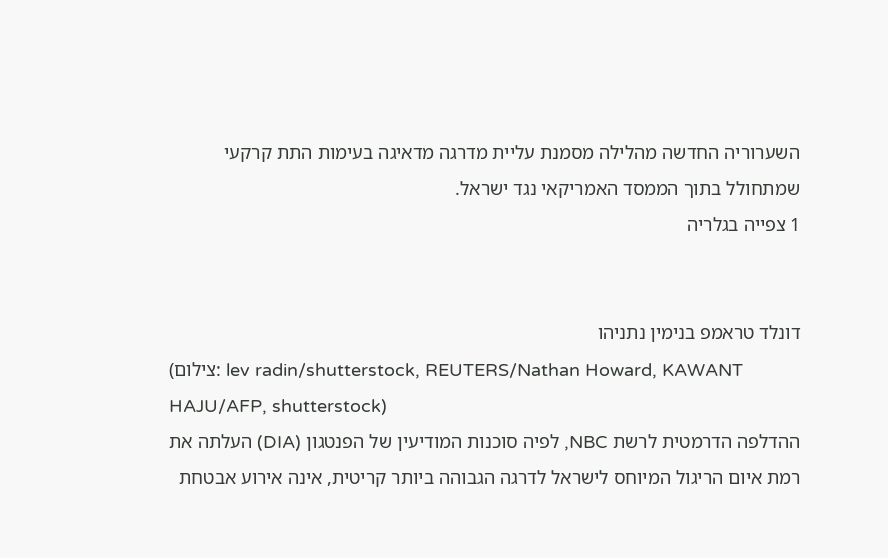השערוריה החדשה מהלילה מסמנת עליית מדרגה מדאיגה בעימות התת קרקעי שמתחולל בתוך הממסד האמריקאי נגד ישראל.
1 צפייה בגלריה


דונלד טראמפ בנימין נתניהו
(צילום: lev radin/shutterstock, REUTERS/Nathan Howard, KAWANT HAJU/AFP, shutterstock)
ההדלפה הדרמטית לרשת NBC, לפיה סוכנות המודיעין של הפנטגון (DIA) העלתה את רמת איום הריגול המיוחס לישראל לדרגה הגבוהה ביותר קריטית, אינה אירוע אבטחת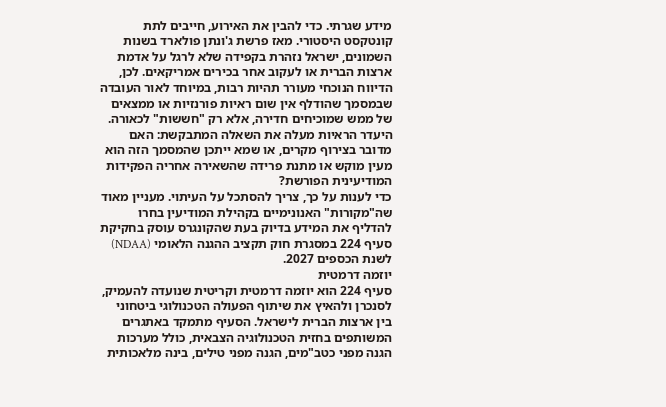מידע שגרתי. כדי להבין את האירוע, חייבים לתת קונטקסט היסטורי. מאז פרשת ג'ונתן פולארד בשנות השמונים, ישראל נזהרת בקפידה שלא לרגל על אדמת ארצות הברית או לעקוב אחר בכירים אמריקאים. לכן, הדיווח הנוכחי מעורר תהיות רבות, במיוחד לאור העובדה שבמסמך שהודלף אין שום ראיות פורנזיות או ממצאים של ממש שמוכיחים חדירה, אלא רק "חששות" לכאורה.
היעדר הראיות מעלה את השאלה המתבקשת: האם מדובר בצירוף מקרים, או שמא ייתכן שהמסמך הזה הוא מעין מוקש או מתנת פרידה שהשאירה אחריה הפקידות המודיעינית הפורשת?
כדי לענות על כך, צריך להסתכל על העיתוי. מעניין מאוד שה"מקורות" האנונימיים בקהילת המודיעין בחרו להדליף את המידע בדיוק בעת שהקונגרס עוסק בחקיקת סעיף 224 במסגרת חוק תקציב ההגנה הלאומי (NDAA) לשנת הכספים 2027.
יוזמה דרמטית
סעיף 224 הוא יוזמה דרמטית וקריטית שנועדה להעמיק, לסנכרן ולהאיץ את שיתוף הפעולה הטכנולוגי ביטחוני בין ארצות הברית לישראל. הסעיף מתמקד באתגרים המשותפים בחזית הטכנולוגיה הצבאית, כולל מערכות הגנה מפני כטב"מים, הגנה מפני טילים, בינה מלאכותית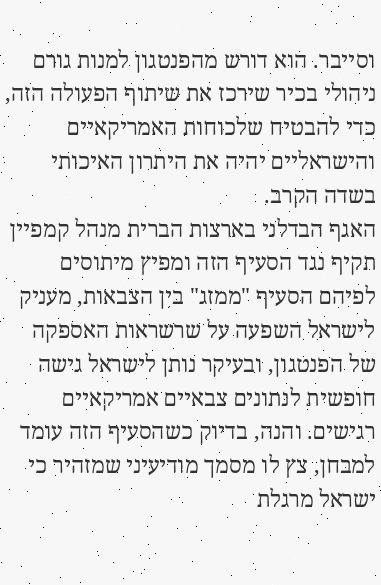וסייבר. הוא דורש מהפנטגון למנות גורם ניהולי בכיר שירכז את שיתוף הפעולה הזה, כדי להבטיח שלכוחות האמריקאיים והישראליים יהיה את היתרון האיכותי בשדה הקרב.
האגף הבדלני בארצות הברית מנהל קמפיין תקיף נגד הסעיף הזה ומפיץ מיתוסים לפיהם הסעיף "ממזג" בין הצבאות, מעניק לישראל השפעה על שרשראות האספקה של הפנטגון, ובעיקר נותן לישראל גישה חופשית לנתונים צבאיים אמריקאיים רגישים. והנה, בדיוק כשהסעיף הזה עומד למבחן, צץ לו מסמך מודיעיני שמזהיר כי ישראל מרגלת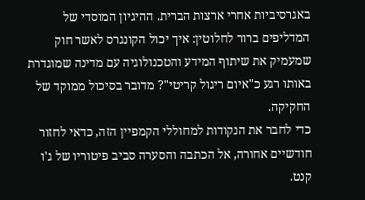באגרסיביות אחרי ארצות הברית. ההיגיון המוסדי של המדליפים ברור לחלוטין: איך יכול הקונגרס לאשר חוק שמעמיק את שיתוף המידע והטכנולוגיה עם מדינה שמוגדרת באותו רגע כ"איום ריגול קריטי"? מדובר בסיכול ממוקד של החקיקה.
כדי לחבר את הנקודות למחוללי הקמפיין הזה, כדאי לחזור חודשיים אחורה, אל הכתבה והסערה סביב פיטוריו של ג'ו קנט.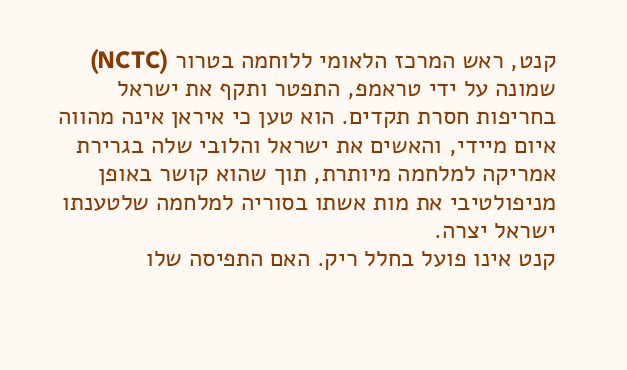קנט, ראש המרכז הלאומי ללוחמה בטרור (NCTC) שמונה על ידי טראמפ, התפטר ותקף את ישראל בחריפות חסרת תקדים. הוא טען כי איראן אינה מהווה איום מיידי, והאשים את ישראל והלובי שלה בגרירת אמריקה למלחמה מיותרת, תוך שהוא קושר באופן מניפולטיבי את מות אשתו בסוריה למלחמה שלטענתו ישראל יצרה.
קנט אינו פועל בחלל ריק. האם התפיסה שלו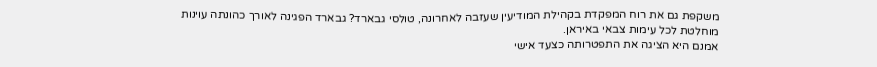משקפת גם את רוח המפקדת בקהילת המודיעין שעזבה לאחרונה, טולסי גבארד? גבארד הפגינה לאורך כהונתה עוינות מוחלטת לכל עימות צבאי באיראן.
אמנם היא הציגה את התפטרותה כצעד אישי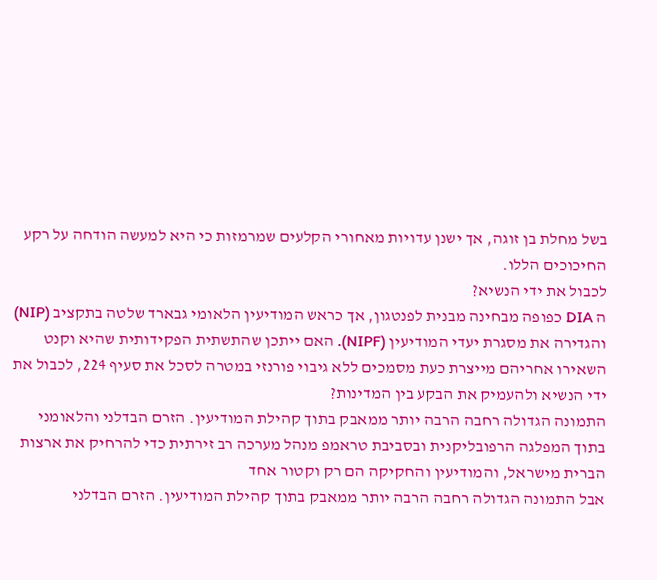בשל מחלת בן זוגה, אך ישנן עדויות מאחורי הקלעים שמרמזות כי היא למעשה הודחה על רקע החיכוכים הללו.
לכבול את ידי הנשיא?
ה DIA כפופה מבחינה מבנית לפנטגון, אך כראש המודיעין הלאומי גבארד שלטה בתקציב (NIP) והגדירה את מסגרת יעדי המודיעין (NIPF). האם ייתכן שהתשתית הפקידותית שהיא וקנט השאירו אחריהם מייצרת כעת מסמכים ללא גיבוי פורנזי במטרה לסכל את סעיף 224, לכבול את ידי הנשיא ולהעמיק את הבקע בין המדינות?
התמונה הגדולה רחבה הרבה יותר ממאבק בתוך קהילת המודיעין. הזרם הבדלני והלאומני בתוך המפלגה הרפובליקנית ובסביבת טראמפ מנהל מערכה רב זירתית כדי להרחיק את ארצות הברית מישראל, והמודיעין והחקיקה הם רק וקטור אחד
אבל התמונה הגדולה רחבה הרבה יותר ממאבק בתוך קהילת המודיעין. הזרם הבדלני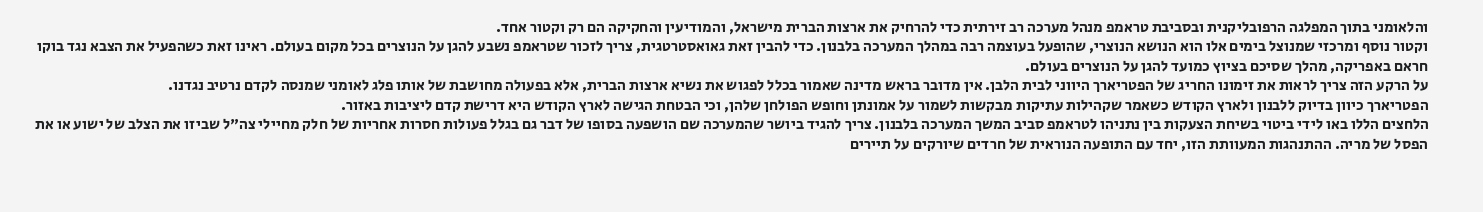והלאומני בתוך המפלגה הרפובליקנית ובסביבת טראמפ מנהל מערכה רב זירתית כדי להרחיק את ארצות הברית מישראל, והמודיעין והחקיקה הם רק וקטור אחד.
וקטור נוסף ומרכזי שמנוצל בימים אלו הוא הנושא הנוצרי, שהופעל בעוצמה רבה במהלך המערכה בלבנון. כדי להבין זאת גאואסטרטגית, צריך לזכור שטראמפ נשבע להגן על הנוצרים בכל מקום בעולם. ראינו זאת כשהפעיל את הצבא נגד בוקו חראם באפריקה, מהלך שסיכם בציוץ כמועד להגן על הנוצרים בעולם.
על הרקע הזה צריך לראות את זימונו החריג של הפטריארך היווני לבית הלבן. אין מדובר בראש מדינה שאמור בכלל לפגוש את נשיא ארצות הברית, אלא בפעולה מחושבת של אותו פלג לאומני שמנסה לקדם נרטיב נגדנו.
הפטריארך כיוון בדיוק ללבנון ולארץ הקודש כשאמר שקהילות עתיקות מבקשות לשמור על אמונתן וחופש הפולחן שלהן, וכי הבטחת הגישה לארץ הקודש היא דרישת קדם ליציבות באזור.
הלחצים הללו באו לידי ביטוי בשיחת הצעקות בין נתניהו לטראמפ סביב המשך המערכה בלבנון. צריך להגיד ביושר שהמערכה שם הושפעה בסופו של דבר גם בגלל פעולות חסרות אחריות של חלק מחיילי צה"ל שביזו את הצלב של ישוע או את הפסל של מריה. ההתנהגות המעוותת הזו, יחד עם התופעה הנוראית של חרדים שיורקים על תיירים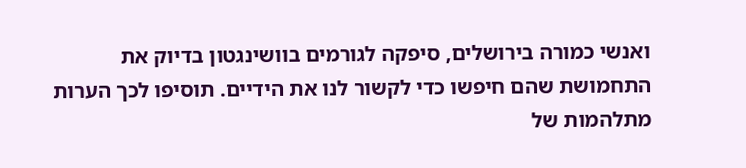ואנשי כמורה בירושלים, סיפקה לגורמים בוושינגטון בדיוק את התחמושת שהם חיפשו כדי לקשור לנו את הידיים. תוסיפו לכך הערות מתלהמות של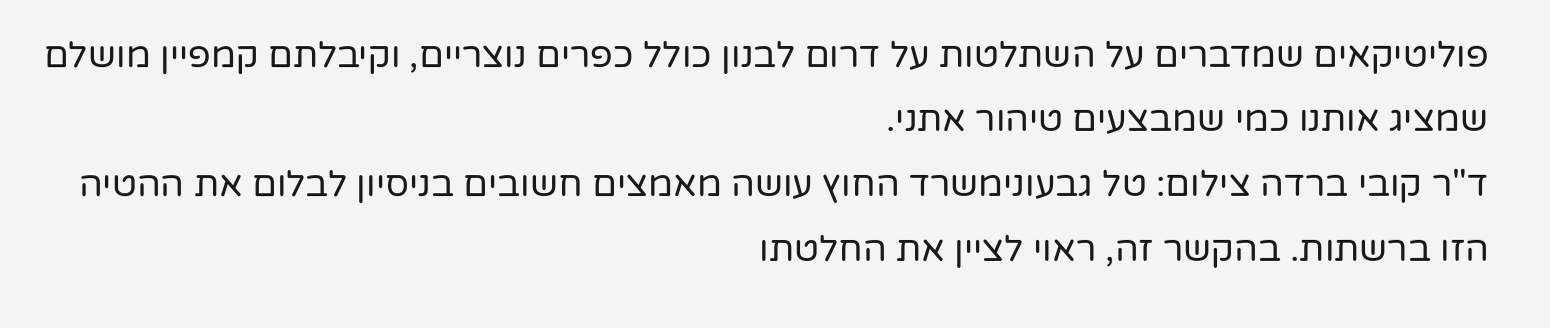פוליטיקאים שמדברים על השתלטות על דרום לבנון כולל כפרים נוצריים, וקיבלתם קמפיין מושלם שמציג אותנו כמי שמבצעים טיהור אתני.
ד"ר קובי ברדה צילום: טל גבעונימשרד החוץ עושה מאמצים חשובים בניסיון לבלום את ההטיה הזו ברשתות. בהקשר זה, ראוי לציין את החלטתו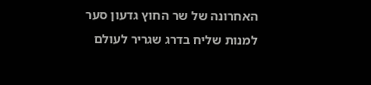האחרונה של שר החוץ גדעון סער למנות שליח בדרג שגריר לעולם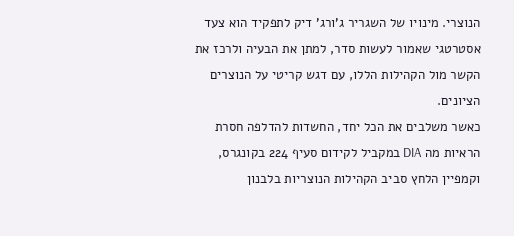הנוצרי. מינויו של השגריר ג'ורג' דיק לתפקיד הוא צעד אסטרטגי שאמור לעשות סדר, למתן את הבעיה ולרכז את הקשר מול הקהילות הללו, עם דגש קריטי על הנוצרים הציונים.
כאשר משלבים את הכל יחד, החשדות להדלפה חסרת הראיות מה DIA במקביל לקידום סעיף 224 בקונגרס, וקמפיין הלחץ סביב הקהילות הנוצריות בלבנון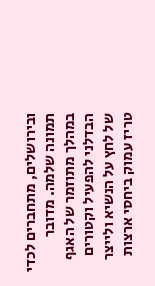ובירושלים, מתחברים לכדי תמונה שלמה. מדובר במהלך מתוזמר של האגף הבדלני להפעיל וקטורים של לחץ על הנשיא ולייצר טריז עמוק ביחסי ארצות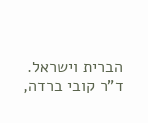הברית וישראל.
ד"ר קובי ברדה,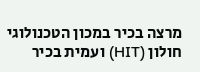מרצה בכיר במכון הטכנולוגי חולון (HIT) ועמית בכיר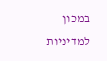במכון למדיניות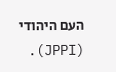העם היהודי (JPPI).